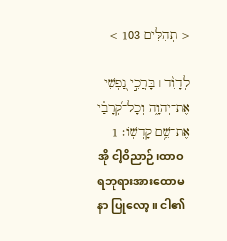< תְהִלִּים 103 >

לְדָוִ֨ד ׀ בָּרֲכִ֣י נַ֭פְשִׁי אֶת־יְהוָ֑ה וְכָל־קְ֝רָבַ֗י אֶת־שֵׁ֥ם קָדְשֽׁוֹ׃ 1
အို ငါ့ဝိညာဉ်၊ထာဝရဘုရားအားထောမနာ ပြုလော့။ ငါ၏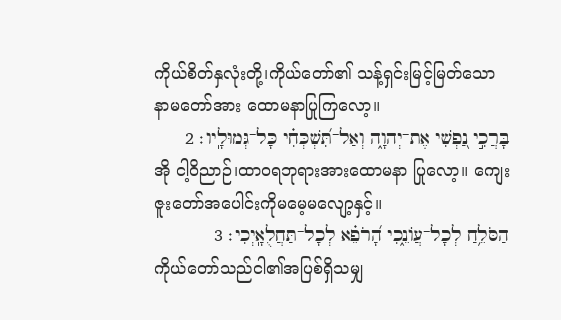ကိုယ်စိတ်နှလုံးတို့၊ကိုယ်တော်၏ သန့်ရှင်းမြင့်မြတ်သောနာမတော်အား ထောမနာပြုကြလော့။
בָּרֲכִ֣י נַ֭פְשִׁי אֶת־יְהוָ֑ה וְאַל־תִּ֝שְׁכְּחִ֗י כָּל־גְּמוּלָֽיו׃ 2
အို ငါ့ဝိညာဉ်၊ထာဝရဘုရားအားထောမနာ ပြုလော့။ ကျေးဇူးတော်အပေါင်းကိုမမေ့မလျော့နှင့်။
הַסֹּלֵ֥חַ לְכָל־עֲוֹנֵ֑כִי הָ֝רֹפֵ֗א לְכָל־תַּחֲלֻאָֽיְכִי׃ 3
ကိုယ်တော်သည်ငါ၏အပြစ်ရှိသမျှ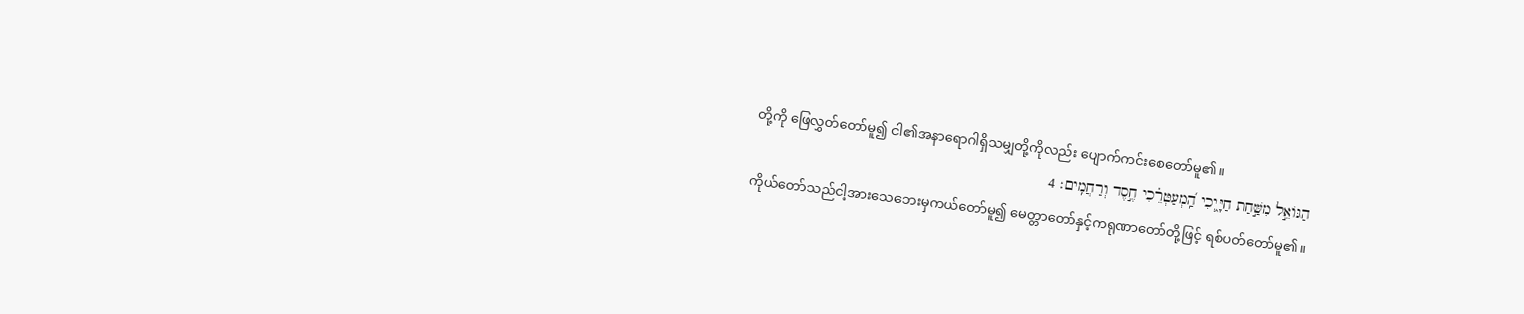တို့ကို ဖြေလွှတ်တော်မူ၍ ငါ၏အနာရောဂါရှိသမျှတို့ကိုလည်း ပျောက်ကင်းစေတော်မူ၏။
הַגּוֹאֵ֣ל מִשַּׁ֣חַת חַיָּ֑יְכִי הַֽ֝מְעַטְּרֵ֗כִי חֶ֣סֶד וְרַחֲמִֽים׃ 4
ကိုယ်တော်သည်ငါ့အားသေဘေးမှကယ်တော်မူ၍ မေတ္တာတော်နှင့်ကရုဏာတော်တို့ဖြင့် ရစ်ပတ်တော်မူ၏။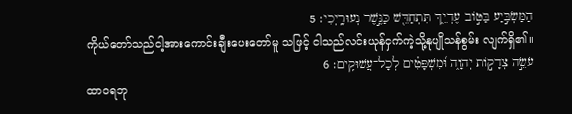הַמַּשְׂבִּ֣יַע בַּטּ֣וֹב עֶדְיֵ֑ךְ תִּתְחַדֵּ֖שׁ כַּנֶּ֣שֶׁר נְעוּרָֽיְכִי׃ 5
ကိုယ်တော်သည်ငါ့အားကောင်းချီးပေးတော်မူ သဖြင့် ငါသည်လင်းယုန်ငှက်ကဲ့သို့နုပျိုသန်စွမ်း လျက်ရှိ၏။
עֹשֵׂ֣ה צְדָק֣וֹת יְהוָ֑ה וּ֝מִשְׁפָּטִ֗ים לְכָל־עֲשׁוּקִֽים׃ 6
ထာဝရဘု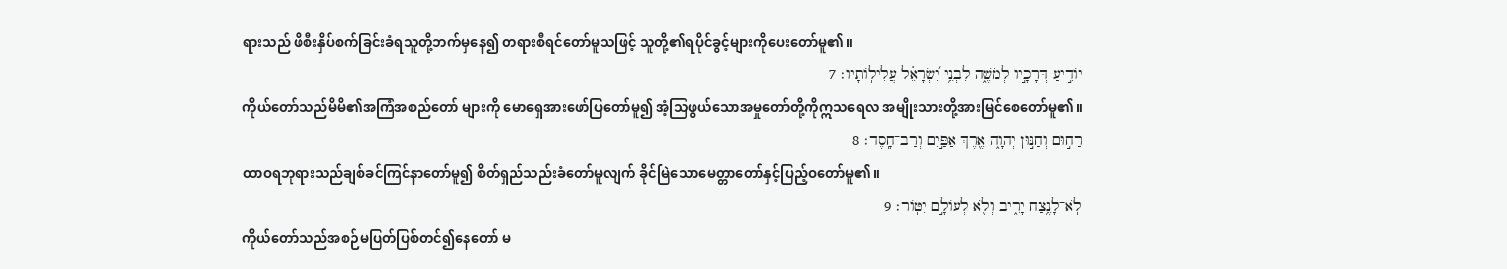ရားသည် ဖိစီးနှိပ်စက်ခြင်းခံရသူတို့ဘက်မှနေ၍ တရားစီရင်တော်မူသဖြင့် သူတို့၏ရပိုင်ခွင့်များကိုပေးတော်မူ၏။
יוֹדִ֣יעַ דְּרָכָ֣יו לְמֹשֶׁ֑ה לִבְנֵ֥י יִ֝שְׂרָאֵ֗ל עֲלִילֽוֹתָיו׃ 7
ကိုယ်တော်သည်မိမိ၏အကြံအစည်တော် များကို မောရှေအားဖော်ပြတော်မူ၍ အံ့သြဖွယ်သောအမှုတော်တို့ကိုဣသရေလ အမျိုးသားတို့အားမြင်စေတော်မူ၏။
רַח֣וּם וְחַנּ֣וּן יְהוָ֑ה אֶ֖רֶךְ אַפַּ֣יִם וְרַב־חָֽסֶד׃ 8
ထာဝရဘုရားသည်ချစ်ခင်ကြင်နာတော်မူ၍ စိတ်ရှည်သည်းခံတော်မူလျက် ခိုင်မြဲသောမေတ္တာတော်နှင့်ပြည့်ဝတော်မူ၏။
לֹֽא־לָנֶ֥צַח יָרִ֑יב וְלֹ֖א לְעוֹלָ֣ם יִטּֽוֹר׃ 9
ကိုယ်တော်သည်အစဉ်မပြတ်ပြစ်တင်၍နေတော် မ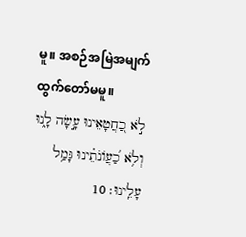မူ။ အစဉ်အမြဲအမျက်ထွက်တော်မမူ။
לֹ֣א כַ֭חֲטָאֵינוּ עָ֣שָׂה לָ֑נוּ וְלֹ֥א כַ֝עֲוֹנֹתֵ֗ינוּ גָּמַ֥ל עָלֵֽינוּ׃ 10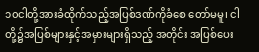၁၀ငါတို့အားခံထိုက်သည့်အပြစ်ဒဏ်ကိုခံစေ တော်မမူ၊ ငါတို့၌အပြစ်များနှင့်အမှားများရှိသည့် အတိုင်း အပြစ်ပေး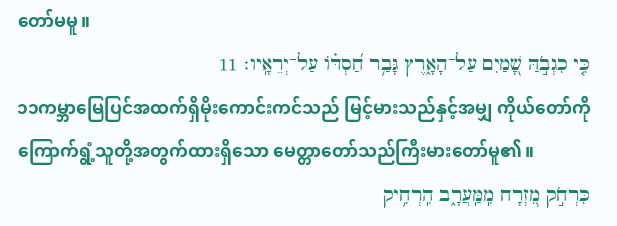တော်မမူ။
כִּ֤י כִגְבֹ֣הַּ שָׁ֭מַיִם עַל־הָאָ֑רֶץ גָּבַ֥ר חַ֝סְדּ֗וֹ עַל־יְרֵאָֽיו׃ 11
၁၁ကမ္ဘာမြေပြင်အထက်ရှိမိုးကောင်းကင်သည် မြင့်မားသည်နှင့်အမျှ ကိုယ်တော်ကိုကြောက်ရွံ့သူတို့အတွက်ထားရှိသော မေတ္တာတော်သည်ကြီးမားတော်မူ၏။
כִּרְחֹ֣ק מִ֭זְרָח מִֽמַּֽעֲרָ֑ב הִֽרְחִ֥יק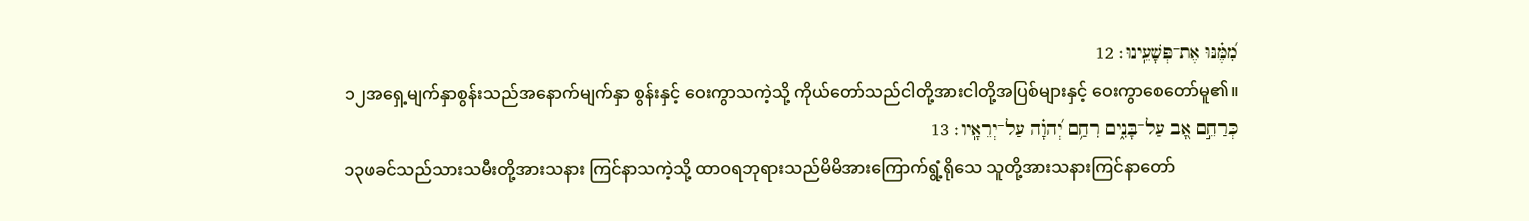מִ֝מֶּ֗נּוּ אֶת־פְּשָׁעֵֽינוּ׃ 12
၁၂အရှေ့မျက်နှာစွန်းသည်အနောက်မျက်နှာ စွန်းနှင့် ဝေးကွာသကဲ့သို့ ကိုယ်တော်သည်ငါတို့အားငါတို့အပြစ်များနှင့် ဝေးကွာစေတော်မူ၏။
כְּרַחֵ֣ם אָ֭ב עַל־בָּנִ֑ים רִחַ֥ם יְ֝הוָ֗ה עַל־יְרֵאָֽיו׃ 13
၁၃ဖခင်သည်သားသမီးတို့အားသနား ကြင်နာသကဲ့သို့ ထာဝရဘုရားသည်မိမိအားကြောက်ရွံ့ရိုသေ သူတို့အားသနားကြင်နာတော်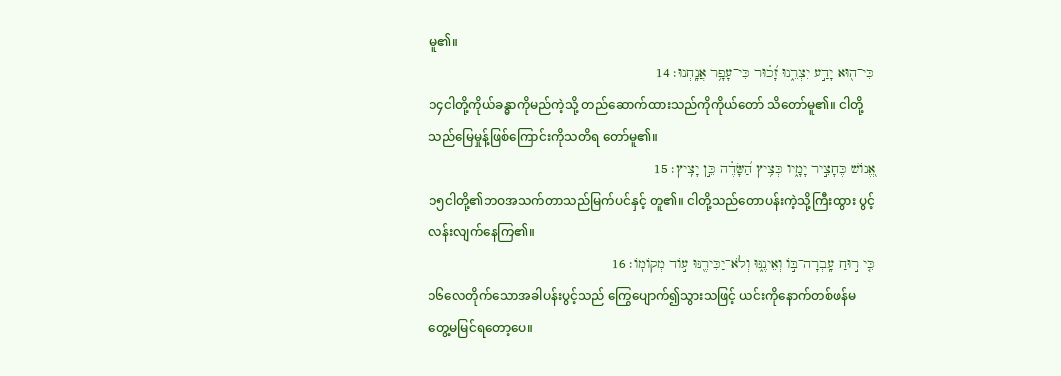မူ၏။
כִּי־ה֖וּא יָדַ֣ע יִצְרֵ֑נוּ זָ֝כ֗וּר כִּי־עָפָ֥ר אֲנָֽחְנוּ׃ 14
၁၄ငါတို့ကိုယ်ခန္ဓာကိုမည်ကဲ့သို့ တည်ဆောက်ထားသည်ကိုကိုယ်တော် သိတော်မူ၏။ ငါတို့သည်မြေမှုန့်ဖြစ်ကြောင်းကိုသတိရ တော်မူ၏။
אֱ֭נוֹשׁ כֶּחָצִ֣יר יָמָ֑יו כְּצִ֥יץ הַ֝שָּׂדֶ֗ה כֵּ֣ן יָצִֽיץ׃ 15
၁၅ငါတို့၏ဘဝအသက်တာသည်မြက်ပင်နှင့် တူ၏။ ငါတို့သည်တောပန်းကဲ့သို့ကြီးထွား ပွင့်လန်းလျက်နေကြ၏။
כִּ֤י ר֣וּחַ עָֽבְרָה־בּ֣וֹ וְאֵינֶ֑נּוּ וְלֹא־יַכִּירֶ֖נּוּ ע֣וֹד מְקוֹמֽוֹ׃ 16
၁၆လေတိုက်သောအခါပန်းပွင့်သည် ကြွေပျောက်၍သွားသဖြင့် ယင်းကိုနောက်တစ်ဖန်မတွေ့မမြင်ရတော့ပေ။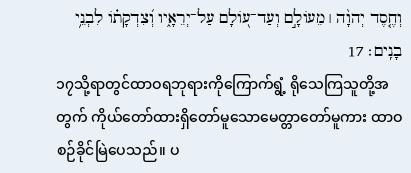וְחֶ֤סֶד יְהוָ֨ה ׀ מֵעוֹלָ֣ם וְעַד־ע֭וֹלָם עַל־יְרֵאָ֑יו וְ֝צִדְקָת֗וֹ לִבְנֵ֥י בָנִֽים׃ 17
၁၇သို့ရာတွင်ထာဝရဘုရားကိုကြောက်ရွံ့ ရိုသေကြသူတို့အတွက် ကိုယ်တော်ထားရှိတော်မူသောမေတ္တာတော်မူကား ထာဝစဉ်ခိုင်မြဲပေသည်။ ပ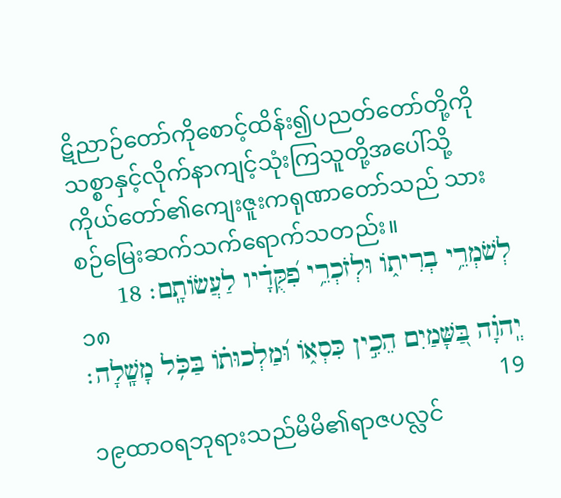ဋိညာဉ်တော်ကိုစောင့်ထိန်း၍ပညတ်တော်တို့ကို သစ္စာနှင့်လိုက်နာကျင့်သုံးကြသူတို့အပေါ်သို့ ကိုယ်တော်၏ကျေးဇူးကရုဏာတော်သည် သားစဉ်မြေးဆက်သက်ရောက်သတည်း။
לְשֹׁמְרֵ֥י בְרִית֑וֹ וּלְזֹכְרֵ֥י פִ֝קֻּדָ֗יו לַעֲשׂוֹתָֽם׃ 18
၁၈
יְֽהוָ֗ה בַּ֭שָּׁמַיִם הֵכִ֣ין כִּסְא֑וֹ וּ֝מַלְכוּת֗וֹ בַּכֹּ֥ל מָשָֽׁלָה׃ 19
၁၉ထာဝရဘုရားသည်မိမိ၏ရာဇပလ္လင်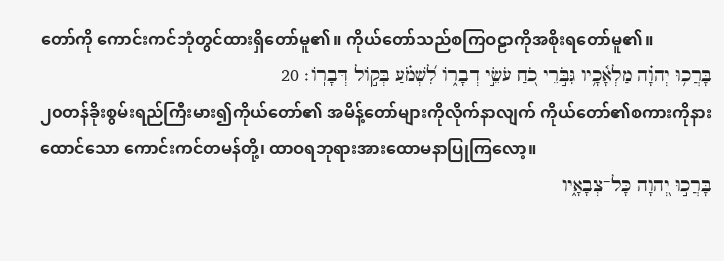တော်ကို ကောင်းကင်ဘုံတွင်ထားရှိတော်မူ၏။ ကိုယ်တော်သည်စကြဝဠာကိုအစိုးရတော်မူ၏။
בָּרֲכ֥וּ יְהוָ֗ה מַלְאָ֫כָ֥יו גִּבֹּ֣רֵי כֹ֭חַ עֹשֵׂ֣י דְבָר֑וֹ לִ֝שְׁמֹ֗עַ בְּק֣וֹל דְּבָרֽוֹ׃ 20
၂၀တန်ခိုးစွမ်းရည်ကြီးမား၍ကိုယ်တော်၏ အမိန့်တော်များကိုလိုက်နာလျက် ကိုယ်တော်၏စကားကိုနားထောင်သော ကောင်းကင်တမန်တို့၊ ထာဝရဘုရားအားထောမနာပြုကြလော့။
בָּרֲכ֣וּ יְ֭הוָה כָּל־צְבָאָ֑יו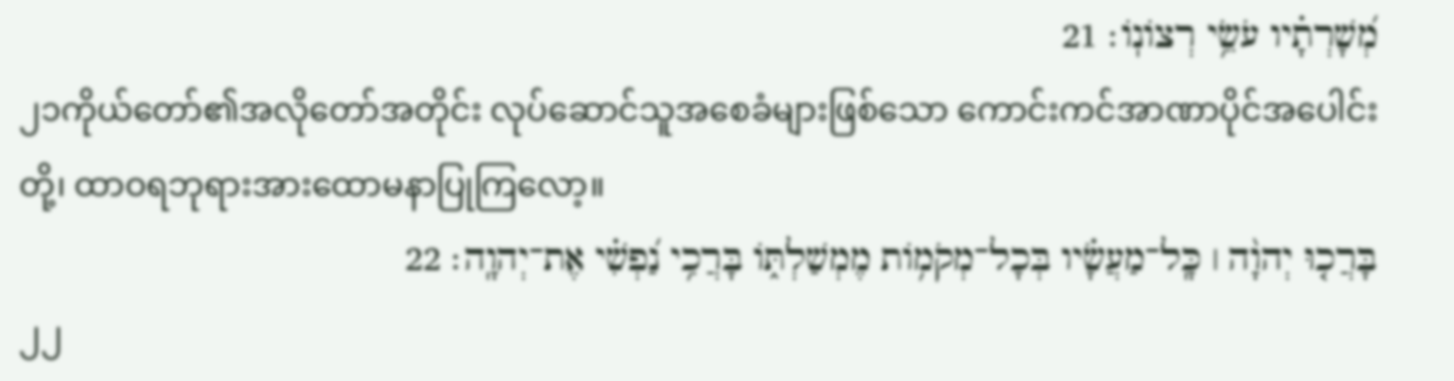מְ֝שָׁרְתָ֗יו עֹשֵׂ֥י רְצוֹנֽוֹ׃ 21
၂၁ကိုယ်တော်၏အလိုတော်အတိုင်း လုပ်ဆောင်သူအစေခံများဖြစ်သော ကောင်းကင်အာဏာပိုင်အပေါင်းတို့၊ ထာဝရဘုရားအားထောမနာပြုကြလော့။
בָּרֲכ֤וּ יְהוָ֨ה ׀ כָּֽל־מַעֲשָׂ֗יו בְּכָל־מְקֹמ֥וֹת מֶמְשַׁלְתּ֑וֹ בָּרֲכִ֥י נַ֝פְשִׁ֗י אֶת־יְהוָֽה׃ 22
၂၂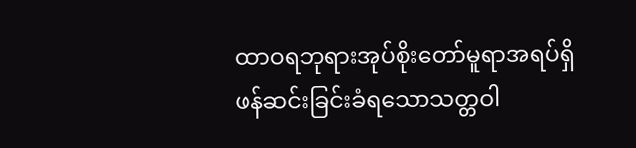ထာဝရဘုရားအုပ်စိုးတော်မူရာအရပ်ရှိ ဖန်ဆင်းခြင်းခံရသောသတ္တဝါ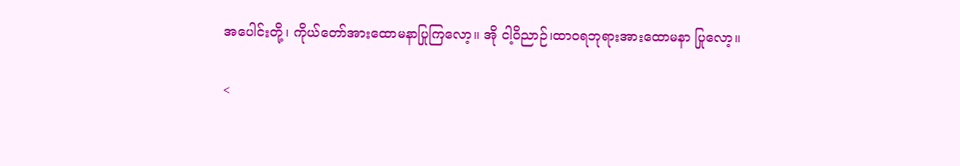အပေါင်းတို့၊ ကိုယ်တော်အားထောမနာပြုကြလော့။ အို ငါ့ဝိညာဉ်၊ထာဝရဘုရားအားထောမနာ ပြုလော့။

<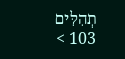תְהִלִּים 103 >